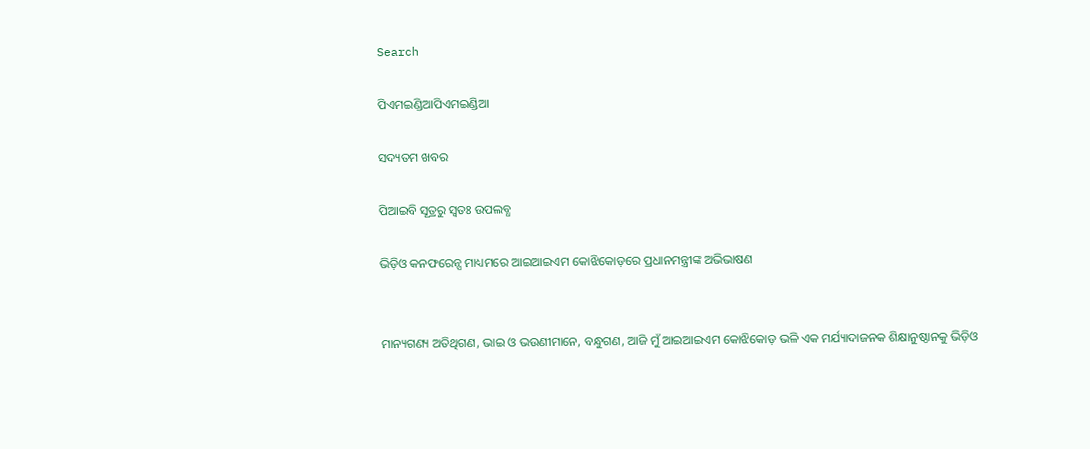Search

ପିଏମଇଣ୍ଡିଆପିଏମଇଣ୍ଡିଆ

ସଦ୍ୟତମ ଖବର

ପିଆଇବି ସୂତ୍ରରୁ ସ୍ବତଃ ଉପଲବ୍ଧ

ଭିଡ଼ିଓ କନଫରେନ୍ସ ମାଧ୍ୟମରେ ଆଇଆଇଏମ କୋଝିକୋଡ଼ରେ ପ୍ରଧାନମନ୍ତ୍ରୀଙ୍କ ଅଭିଭାଷଣ


ମାନ୍ୟଗଣ୍ୟ ଅତିଥିଗଣ, ଭାଇ ଓ ଭଉଣୀମାନେ, ବନ୍ଧୁଗଣ, ଆଜି ମୁଁ ଆଇଆଇଏମ କୋଝିକୋଡ଼ ଭଳି ଏକ ମର୍ଯ୍ୟାଦାଜନକ ଶିକ୍ଷାନୁଷ୍ଠାନକୁ ଭିଡ଼ିଓ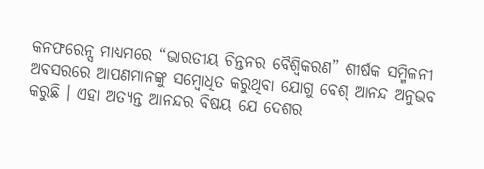କନଫରେନ୍ସ ମାଧ୍ୟମରେ “ଭାରତୀୟ ଚିନ୍ତନର ବୈଶ୍ୱିକରଣ” ଶୀର୍ଷକ ସମ୍ମିଳନୀ ଅବସରରେ ଆପଣମାନଙ୍କୁ ସମ୍ବୋଧିତ କରୁଥିବା ଯୋଗୁ ବେଶ୍‌ ଆନନ୍ଦ ଅନୁଭବ କରୁଛି । ଏହା ଅତ୍ୟନ୍ତ ଆନନ୍ଦର ବିଷୟ ଯେ ଦେଶର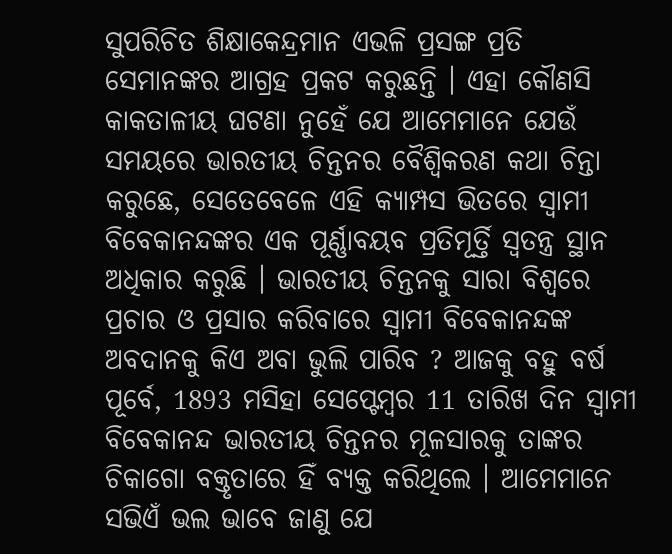ସୁପରିଚିତ ଶିକ୍ଷାକେନ୍ଦ୍ରମାନ ଏଭଳି ପ୍ରସଙ୍ଗ ପ୍ରତି ସେମାନଙ୍କର ଆଗ୍ରହ ପ୍ରକଟ କରୁଛନ୍ତି । ଏହା କୌଣସି କାକତାଳୀୟ ଘଟଣା ନୁହେଁ ଯେ ଆମେମାନେ ଯେଉଁ ସମୟରେ ଭାରତୀୟ ଚିନ୍ତନର ବୈଶ୍ୱିକରଣ କଥା ଚିନ୍ତା କରୁଛେ, ସେତେବେଳେ ଏହି କ୍ୟାମ୍ପସ ଭିତରେ ସ୍ୱାମୀ ବିବେକାନନ୍ଦଙ୍କର ଏକ ପୂର୍ଣ୍ଣାବୟବ ପ୍ରତିମୂର୍ତ୍ତି ସ୍ୱତନ୍ତ୍ର ସ୍ଥାନ ଅଧିକାର କରୁଛି । ଭାରତୀୟ ଚିନ୍ତନକୁ ସାରା ବିଶ୍ୱରେ ପ୍ରଚାର ଓ ପ୍ରସାର କରିବାରେ ସ୍ୱାମୀ ବିବେକାନନ୍ଦଙ୍କ ଅବଦାନକୁ କିଏ ଅବା ଭୁଲି ପାରିବ ? ଆଜକୁ ବହୁ ବର୍ଷ ପୂର୍ବେ, 1893 ମସିହା ସେପ୍ଟେମ୍ବର 11 ତାରିଖ ଦିନ ସ୍ୱାମୀ ବିବେକାନନ୍ଦ ଭାରତୀୟ ଚିନ୍ତନର ମୂଳସାରକୁ ତାଙ୍କର ଚିକାଗୋ ବକ୍ତୃତାରେ ହିଁ ବ୍ୟକ୍ତ କରିଥିଲେ । ଆମେମାନେ ସଭିଏଁ ଭଲ ଭାବେ ଜାଣୁ ଯେ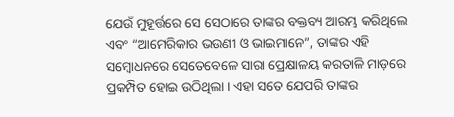ଯେଉଁ ମୁହୂର୍ତ୍ତରେ ସେ ସେଠାରେ ତାଙ୍କର ବକ୍ତବ୍ୟ ଆରମ୍ଭ କରିଥିଲେ ଏବଂ “ଆମେରିକାର ଭଉଣୀ ଓ ଭାଇମାନେ”, ତାଙ୍କର ଏହି ସମ୍ବୋଧନରେ ସେତେବେଳେ ସାରା ପ୍ରେକ୍ଷାଳୟ କରତାଳି ମାଡ଼ରେ ପ୍ରକମ୍ପିତ ହୋଇ ଉଠିଥିଲା । ଏହା ସତେ ଯେପରି ତାଙ୍କର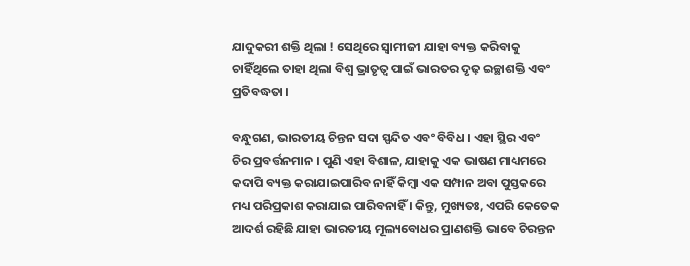ଯାଦୁକରୀ ଶକ୍ତି ଥିଲା ! ସେଥିରେ ସ୍ୱାମୀଜୀ ଯାହା ବ୍ୟକ୍ତ କରିବାକୁ ଚାହିଁଥିଲେ ତାହା ଥିଲା ବିଶ୍ୱ ଭ୍ରାତୃତ୍ୱ ପାଇଁ ଭାରତର ଦୃଢ଼ ଇଚ୍ଛାଶକ୍ତି ଏବଂ ପ୍ରତିବଦ୍ଧତା ।

ବନ୍ଧୁଗଣ, ଭାରତୀୟ ଚିନ୍ତନ ସଦା ସ୍ପନ୍ଦିତ ଏବଂ ବିବିଧ । ଏହା ସ୍ଥିର ଏବଂ ଚିର ପ୍ରବର୍ତ୍ତନମାନ । ପୁଣି ଏହା ବିଶାଳ, ଯାହାକୁ ଏକ ଭାଷଣ ମାଧ୍ୟମରେ କଦାପି ବ୍ୟକ୍ତ କରାଯାଇପାରିବ ନାହିଁ କିମ୍ବା ଏକ ସମ୍ପାନ ଅବା ପୁସ୍ତକରେ ମଧ୍ୟ ପରିପ୍ରକାଶ କରାଯାଇ ପାରିବନାହିଁ । କିନ୍ତୁ, ମୁଖ୍ୟତଃ, ଏପରି କେତେକ ଆଦର୍ଶ ରହିଛି ଯାହା ଭାରତୀୟ ମୂଲ୍ୟବୋଧର ପ୍ରାଣଶକ୍ତି ଭାବେ ଚିରନ୍ତନ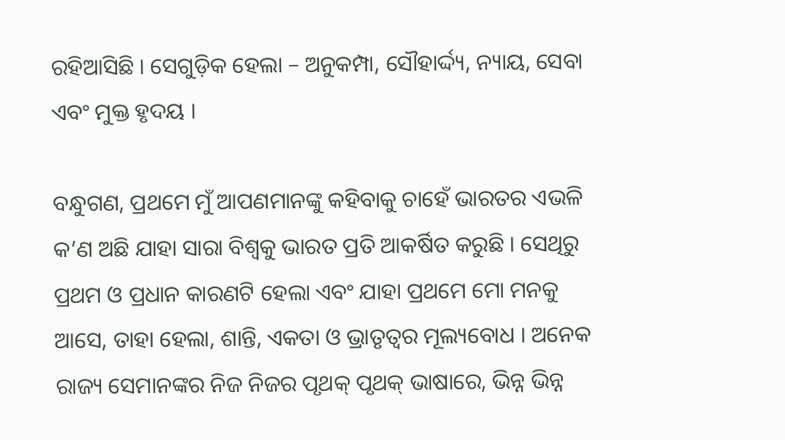ରହିଆସିଛି । ସେଗୁଡ଼ିକ ହେଲା – ଅନୁକମ୍ପା, ସୌହାର୍ଦ୍ଦ୍ୟ, ନ୍ୟାୟ, ସେବା ଏବଂ ମୁକ୍ତ ହୃଦୟ ।

ବନ୍ଧୁଗଣ, ପ୍ରଥମେ ମୁଁ ଆପଣମାନଙ୍କୁ କହିବାକୁ ଚାହେଁ ଭାରତର ଏଭଳି କ’ଣ ଅଛି ଯାହା ସାରା ବିଶ୍ୱକୁ ଭାରତ ପ୍ରତି ଆକର୍ଷିତ କରୁଛି । ସେଥିରୁ ପ୍ରଥମ ଓ ପ୍ରଧାନ କାରଣଟି ହେଲା ଏବଂ ଯାହା ପ୍ରଥମେ ମୋ ମନକୁ ଆସେ, ତାହା ହେଲା, ଶାନ୍ତି, ଏକତା ଓ ଭ୍ରାତୃତ୍ୱର ମୂଲ୍ୟବୋଧ । ଅନେକ ରାଜ୍ୟ ସେମାନଙ୍କର ନିଜ ନିଜର ପୃଥକ୍‌ ପୃଥକ୍‌ ଭାଷାରେ, ଭିନ୍ନ ଭିନ୍ନ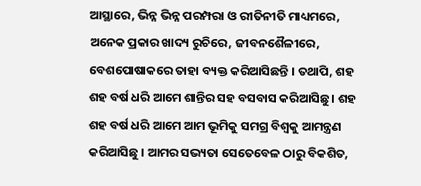ଆସ୍ଥାରେ, ଭିନ୍ନ ଭିନ୍ନ ପରମ୍ପରା ଓ ରୀତିନୀତି ମାଧ୍ୟମରେ, ଅନେକ ପ୍ରକାର ଖାଦ୍ୟ ରୁଚିରେ, ଜୀବନଶୈଳୀରେ, ବେଶପୋଷାକରେ ତାହା ବ୍ୟକ୍ତ କରିଆସିଛନ୍ତି । ତଥାପି, ଶହ ଶହ ବର୍ଷ ଧରି ଆମେ ଶାନ୍ତିର ସହ ବସବାସ କରିଆସିଛୁ । ଶହ ଶହ ବର୍ଷ ଧରି ଆମେ ଆମ ଭୂମିକୁ ସମଗ୍ର ବିଶ୍ୱକୁ ଆମନ୍ତ୍ରଣ କରିଆସିଛୁ । ଆମର ସଭ୍ୟତା ସେତେବେଳ ଠାରୁ ବିକଶିତ,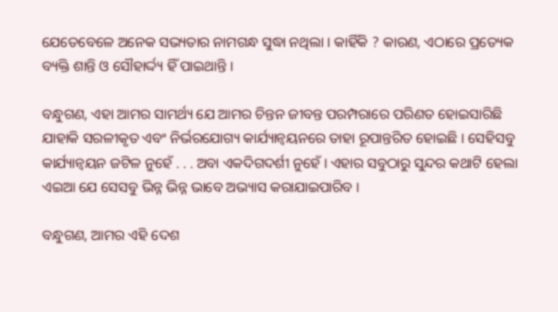ଯେତେବେଳେ ଅନେକ ସଭ୍ୟତାର ନାମଗନ୍ଧ ସୁଦ୍ଧା ନଥିଲା । କାହିଁକି ? କାରଣ, ଏଠାରେ ପ୍ରତ୍ୟେକ ବ୍ୟକ୍ତି ଶାନ୍ତି ଓ ସୌହାର୍ଦ୍ଦ୍ୟ ହିଁ ପାଇଥାନ୍ତି ।

ବନ୍ଧୁଗଣ, ଏହା ଆମର ସାମର୍ଥ୍ୟ ଯେ ଆମର ଚିନ୍ତନ ଜୀବନ୍ତ ପରମ୍ପରାରେ ପରିଣତ ହୋଇସାରିଛି ଯାହାକି ସରଳୀକୃତ ଏବଂ ନିର୍ଭରଯୋଗ୍ୟ କାର୍ଯ୍ୟାନ୍ୱୟନରେ ତାହା ରୂପାନ୍ତରିତ ହୋଇଛି । ସେହିସବୁ କାର୍ଯ୍ୟାନ୍ୱୟନ ଜଟିଳ ନୁହେଁ . . . ଅବା ଏକଦିଗଦର୍ଶୀ ନୁହେଁ । ଏହାର ସବୁଠାରୁ ସୁନ୍ଦର କଥାଟି ହେଲା ଏଇଆ ଯେ ସେସବୁ ଭିନ୍ନ ଭିନ୍ନ ଭାବେ ଅଭ୍ୟାସ କରାଯାଇପାରିବ ।

ବନ୍ଧୁଗଣ, ଆମର ଏହି ଦେଶ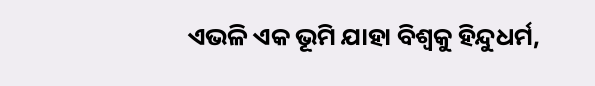ଏଭଳି ଏକ ଭୂମି ଯାହା ବିଶ୍ୱକୁ ହିନ୍ଦୁଧର୍ମ,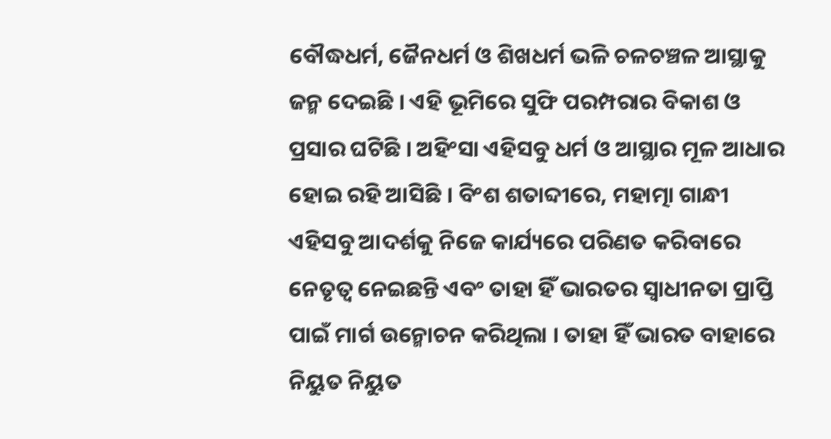ବୌଦ୍ଧଧର୍ମ, ଜୈନଧର୍ମ ଓ ଶିଖଧର୍ମ ଭଳି ଚଳଚଞ୍ଚଳ ଆସ୍ଥାକୁ ଜନ୍ମ ଦେଇଛି । ଏହି ଭୂମିରେ ସୁଫି ପରମ୍ପରାର ବିକାଶ ଓ ପ୍ରସାର ଘଟିଛି । ଅହିଂସା ଏହିସବୁ ଧର୍ମ ଓ ଆସ୍ଥାର ମୂଳ ଆଧାର ହୋଇ ରହି ଆସିଛି । ବିଂଶ ଶତାବ୍ଦୀରେ, ମହାତ୍ମା ଗାନ୍ଧୀ ଏହିସବୁ ଆଦର୍ଶକୁ ନିଜେ କାର୍ଯ୍ୟରେ ପରିଣତ କରିବାରେ ନେତୃତ୍ୱ ନେଇଛନ୍ତି ଏବଂ ତାହା ହିଁ ଭାରତର ସ୍ୱାଧୀନତା ପ୍ରାପ୍ତି ପାଇଁ ମାର୍ଗ ଉନ୍ମୋଚନ କରିଥିଲା । ତାହା ହିଁ ଭାରତ ବାହାରେ ନିୟୁତ ନିୟୁତ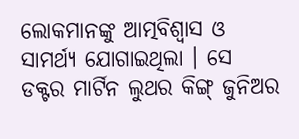ଲୋକମାନଙ୍କୁ ଆତ୍ମବିଶ୍ୱାସ ଓ ସାମର୍ଥ୍ୟ ଯୋଗାଇଥିଲା । ସେ ଡକ୍ଟର ମାର୍ଟିନ ଲୁଥର କିଙ୍ଗ୍‌ ଜୁନିଅର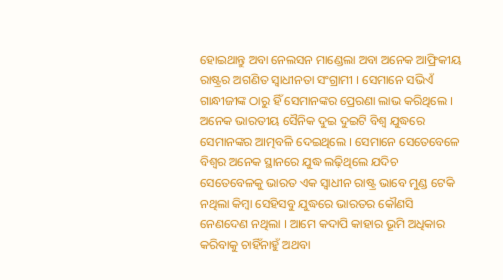ହୋଇଥାନ୍ତୁ ଅବା ନେଲସନ ମାଣ୍ଡେଲା ଅବା ଅନେକ ଆଫ୍ରିକୀୟ ରାଷ୍ଟ୍ରର ଅଗଣିତ ସ୍ୱାଧୀନତା ସଂଗ୍ରାମୀ । ସେମାନେ ସଭିଏଁ ଗାନ୍ଧୀଜୀଙ୍କ ଠାରୁ ହିଁ ସେମାନଙ୍କର ପ୍ରେରଣା ଲାଭ କରିଥିଲେ । ଅନେକ ଭାରତୀୟ ସୈନିକ ଦୁଇ ଦୁଇଟି ବିଶ୍ୱ ଯୁଦ୍ଧରେ ସେମାନଙ୍କର ଆତ୍ମବଳି ଦେଇଥିଲେ । ସେମାନେ ସେତେବେଳେ ବିଶ୍ୱର ଅନେକ ସ୍ଥାନରେ ଯୁଦ୍ଧ ଲଢ଼ିଥିଲେ ଯଦିଚ ସେତେବେଳକୁ ଭାରତ ଏକ ସ୍ୱାଧୀନ ରାଷ୍ଟ୍ର ଭାବେ ମୁଣ୍ଡ ଟେକି ନଥିଲା କିମ୍ବା ସେହିସବୁ ଯୁଦ୍ଧରେ ଭାରତର କୌଣସି ନେଣଦେଣ ନଥିଲା । ଆମେ କଦାପି କାହାର ଭୂମି ଅଧିକାର କରିବାକୁ ଚାହିଁନାହୁଁ ଅଥବା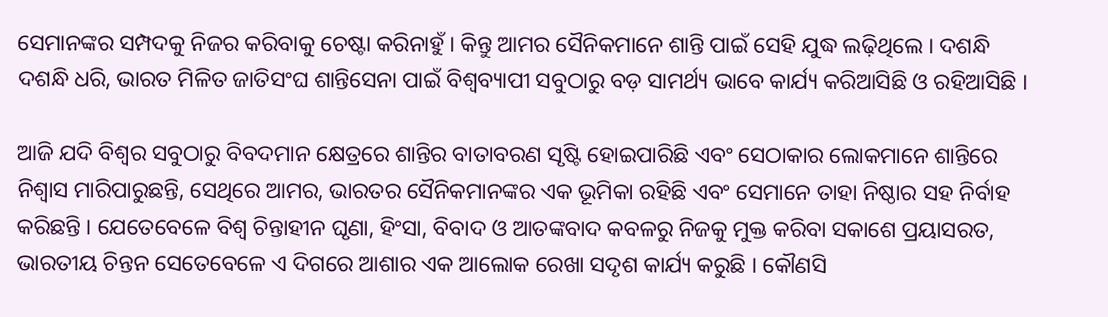ସେମାନଙ୍କର ସମ୍ପଦକୁ ନିଜର କରିବାକୁ ଚେଷ୍ଟା କରିନାହୁଁ । କିନ୍ତୁ ଆମର ସୈନିକମାନେ ଶାନ୍ତି ପାଇଁ ସେହି ଯୁଦ୍ଧ ଲଢ଼ିଥିଲେ । ଦଶନ୍ଧି ଦଶନ୍ଧି ଧରି, ଭାରତ ମିଳିତ ଜାତିସଂଘ ଶାନ୍ତିସେନା ପାଇଁ ବିଶ୍ୱବ୍ୟାପୀ ସବୁଠାରୁ ବଡ଼ ସାମର୍ଥ୍ୟ ଭାବେ କାର୍ଯ୍ୟ କରିଆସିଛି ଓ ରହିଆସିଛି ।

ଆଜି ଯଦି ବିଶ୍ୱର ସବୁଠାରୁ ବିବଦମାନ କ୍ଷେତ୍ରରେ ଶାନ୍ତିର ବାତାବରଣ ସୃଷ୍ଟି ହୋଇପାରିଛି ଏବଂ ସେଠାକାର ଲୋକମାନେ ଶାନ୍ତିରେ ନିଶ୍ୱାସ ମାରିପାରୁଛନ୍ତି, ସେଥିରେ ଆମର, ଭାରତର ସୈନିକମାନଙ୍କର ଏକ ଭୂମିକା ରହିଛି ଏବଂ ସେମାନେ ତାହା ନିଷ୍ଠାର ସହ ନିର୍ବାହ କରିଛନ୍ତି । ଯେତେବେଳେ ବିଶ୍ୱ ଚିନ୍ତାହୀନ ଘୃଣା, ହିଂସା, ବିବାଦ ଓ ଆତଙ୍କବାଦ କବଳରୁ ନିଜକୁ ମୁକ୍ତ କରିବା ସକାଶେ ପ୍ରୟାସରତ, ଭାରତୀୟ ଚିନ୍ତନ ସେତେବେଳେ ଏ ଦିଗରେ ଆଶାର ଏକ ଆଲୋକ ରେଖା ସଦୃଶ କାର୍ଯ୍ୟ କରୁଛି । କୌଣସି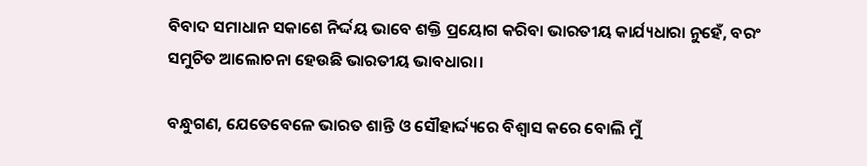ବିବାଦ ସମାଧାନ ସକାଶେ ନିର୍ଦ୍ଦୟ ଭାବେ ଶକ୍ତି ପ୍ରୟୋଗ କରିବା ଭାରତୀୟ କାର୍ଯ୍ୟଧାରା ନୁହେଁ, ବରଂ ସମୁଚିତ ଆଲୋଚନା ହେଉଛି ଭାରତୀୟ ଭାବଧାରା।

ବନ୍ଧୁଗଣ, ଯେତେବେଳେ ଭାରତ ଶାନ୍ତି ଓ ସୌହାର୍ଦ୍ଦ୍ୟରେ ବିଶ୍ୱାସ କରେ ବୋଲି ମୁଁ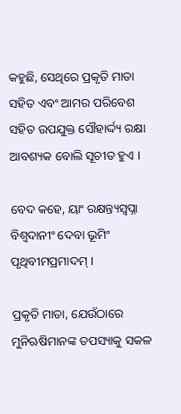କହୁଛି, ସେଥିରେ ପ୍ରକୃତି ମାତା ସହିତ ଏବଂ ଆମର ପରିବେଶ ସହିତ ଉପଯୁକ୍ତ ସୌହାର୍ଦ୍ଦ୍ୟ ରକ୍ଷା ଆବଶ୍ୟକ ବୋଲି ସୂଚୀତ ହୁଏ ।

ବେଦ କହେ, ୟାଂ ରକ୍ଷନ୍ତ୍ୟସ୍ୱପ୍ନା ବିଶ୍ୱଦାନୀଂ ଦେବା ଭୂମିଂ ପୃଥିବୀମପ୍ରମାଦମ୍‌ ।

ପ୍ରକୃତି ମାତା, ଯେଉଁଠାରେ ମୁନିଋଷିମାନଙ୍କ ତପସ୍ୟାକୁ ସକଳ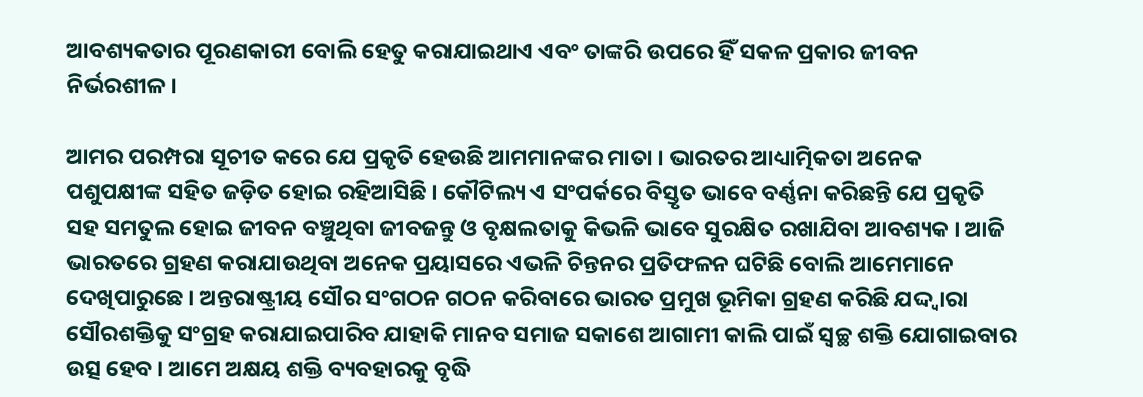ଆବଶ୍ୟକତାର ପୂରଣକାରୀ ବୋଲି ହେତୁ କରାଯାଇଥାଏ ଏବଂ ତାଙ୍କରି ଉପରେ ହିଁ ସକଳ ପ୍ରକାର ଜୀବନ ନିର୍ଭରଶୀଳ ।

ଆମର ପରମ୍ପରା ସୂଚୀତ କରେ ଯେ ପ୍ରକୃତି ହେଉଛି ଆମମାନଙ୍କର ମାତା । ଭାରତର ଆଧ୍ୟାତ୍ମିକତା ଅନେକ ପଶୁପକ୍ଷୀଙ୍କ ସହିତ ଜଡ଼ିତ ହୋଇ ରହିଆସିଛି । କୌଟିଲ୍ୟ ଏ ସଂପର୍କରେ ବିସ୍ତୃତ ଭାବେ ବର୍ଣ୍ଣନା କରିଛନ୍ତି ଯେ ପ୍ରକୃତି ସହ ସମତୁଲ ହୋଇ ଜୀବନ ବଞ୍ଚୁଥିବା ଜୀବଜନ୍ତୁ ଓ ବୃକ୍ଷଲତାକୁ କିଭଳି ଭାବେ ସୁରକ୍ଷିତ ରଖାଯିବା ଆବଶ୍ୟକ । ଆଜି ଭାରତରେ ଗ୍ରହଣ କରାଯାଉଥିବା ଅନେକ ପ୍ରୟାସରେ ଏଭଳି ଚିନ୍ତନର ପ୍ରତିଫଳନ ଘଟିଛି ବୋଲି ଆମେମାନେ ଦେଖିପାରୁଛେ । ଅନ୍ତରାଷ୍ଟ୍ରୀୟ ସୌର ସଂଗଠନ ଗଠନ କରିବାରେ ଭାରତ ପ୍ରମୁଖ ଭୂମିକା ଗ୍ରହଣ କରିଛି ଯଦ୍ଦ୍ୱାରା ସୌରଶକ୍ତିକୁ ସଂଗ୍ରହ କରାଯାଇପାରିବ ଯାହାକି ମାନବ ସମାଜ ସକାଶେ ଆଗାମୀ କାଲି ପାଇଁ ସ୍ୱଚ୍ଛ ଶକ୍ତି ଯୋଗାଇବାର ଉତ୍ସ ହେବ । ଆମେ ଅକ୍ଷୟ ଶକ୍ତି ବ୍ୟବହାରକୁ ବୃଦ୍ଧି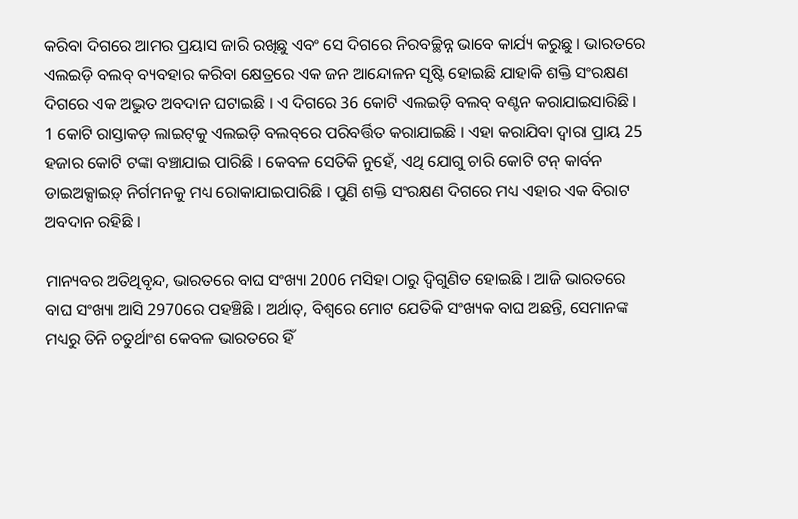କରିବା ଦିଗରେ ଆମର ପ୍ରୟାସ ଜାରି ରଖିଛୁ ଏବଂ ସେ ଦିଗରେ ନିରବଚ୍ଛିନ୍ନ ଭାବେ କାର୍ଯ୍ୟ କରୁଛୁ । ଭାରତରେ ଏଲଇଡ଼ି ବଲବ୍‌ ବ୍ୟବହାର କରିବା କ୍ଷେତ୍ରରେ ଏକ ଜନ ଆନ୍ଦୋଳନ ସୃଷ୍ଟି ହୋଇଛି ଯାହାକି ଶକ୍ତି ସଂରକ୍ଷଣ ଦିଗରେ ଏକ ଅଦ୍ଭୁତ ଅବଦାନ ଘଟାଇଛି । ଏ ଦିଗରେ 36 କୋଟି ଏଲଇଡ଼ି ବଲବ୍‌ ବଣ୍ଟନ କରାଯାଇସାରିଛି । 1 କୋଟି ରାସ୍ତାକଡ଼ ଲାଇଟ୍‌କୁ ଏଲଇଡ଼ି ବଲବ୍‌ରେ ପରିବର୍ତ୍ତିତ କରାଯାଇଛି । ଏହା କରାଯିବା ଦ୍ୱାରା ପ୍ରାୟ 25 ହଜାର କୋଟି ଟଙ୍କା ବଞ୍ଚାଯାଇ ପାରିଛି । କେବଳ ସେତିକି ନୁହେଁ, ଏଥି ଯୋଗୁ ଚାରି କୋଟି ଟନ୍‌ କାର୍ବନ ଡାଇଅକ୍ସାଇଡ଼୍‌ ନିର୍ଗମନକୁ ମଧ୍ୟ ରୋକାଯାଇପାରିଛି । ପୁଣି ଶକ୍ତି ସଂରକ୍ଷଣ ଦିଗରେ ମଧ୍ୟ ଏହାର ଏକ ବିରାଟ ଅବଦାନ ରହିଛି ।

ମାନ୍ୟବର ଅତିଥିବୃନ୍ଦ, ଭାରତରେ ବାଘ ସଂଖ୍ୟା 2006 ମସିହା ଠାରୁ ଦ୍ୱିଗୁଣିତ ହୋଇଛି । ଆଜି ଭାରତରେ ବାଘ ସଂଖ୍ୟା ଆସି 2970ରେ ପହଞ୍ଚିଛି । ଅର୍ଥାତ୍‌, ବିଶ୍ୱରେ ମୋଟ ଯେତିକି ସଂଖ୍ୟକ ବାଘ ଅଛନ୍ତି, ସେମାନଙ୍କ ମଧ୍ୟରୁ ତିନି ଚତୁର୍ଥାଂଶ କେବଳ ଭାରତରେ ହିଁ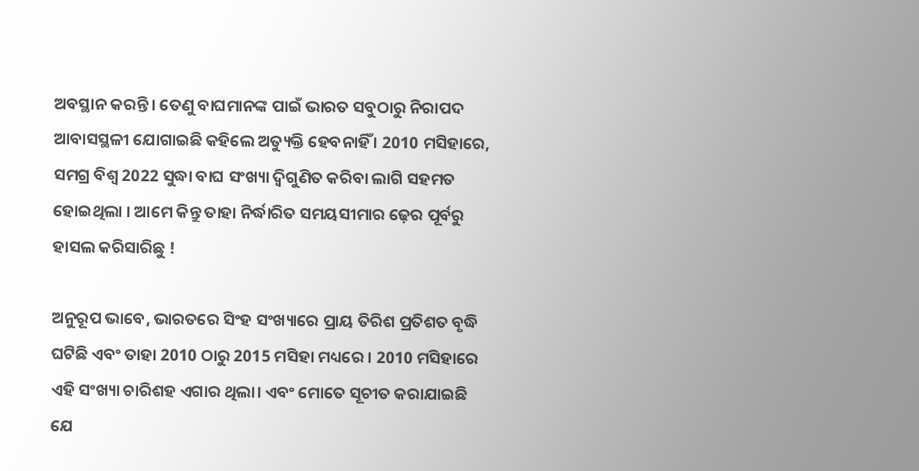ଅବସ୍ଥାନ କରନ୍ତି । ତେଣୁ ବାଘମାନଙ୍କ ପାଇଁ ଭାରତ ସବୁଠାରୁ ନିରାପଦ ଆବାସସ୍ଥଳୀ ଯୋଗାଇଛି କହିଲେ ଅତ୍ୟୁକ୍ତି ହେବନାହିଁ । 2010 ମସିହାରେ, ସମଗ୍ର ବିଶ୍ୱ 2022 ସୁଦ୍ଧା ବାଘ ସଂଖ୍ୟା ଦ୍ୱିଗୁଣିତ କରିବା ଲାଗି ସହମତ ହୋଇଥିଲା । ଆମେ କିନ୍ତୁ ତାହା ନିର୍ଦ୍ଧାରିତ ସମୟସୀମାର ଢ଼େର ପୂର୍ବରୁ ହାସଲ କରିସାରିଛୁ !

ଅନୁରୂପ ଭାବେ, ଭାରତରେ ସିଂହ ସଂଖ୍ୟାରେ ପ୍ରାୟ ତିରିଶ ପ୍ରତିଶତ ବୃଦ୍ଧି ଘଟିଛି ଏବଂ ତାହା 2010 ଠାରୁ 2015 ମସିହା ମଧ୍ୟରେ । 2010 ମସିହାରେ ଏହି ସଂଖ୍ୟା ଚାରିଶହ ଏଗାର ଥିଲା। ଏବଂ ମୋତେ ସୂଚୀତ କରାଯାଇଛି ଯେ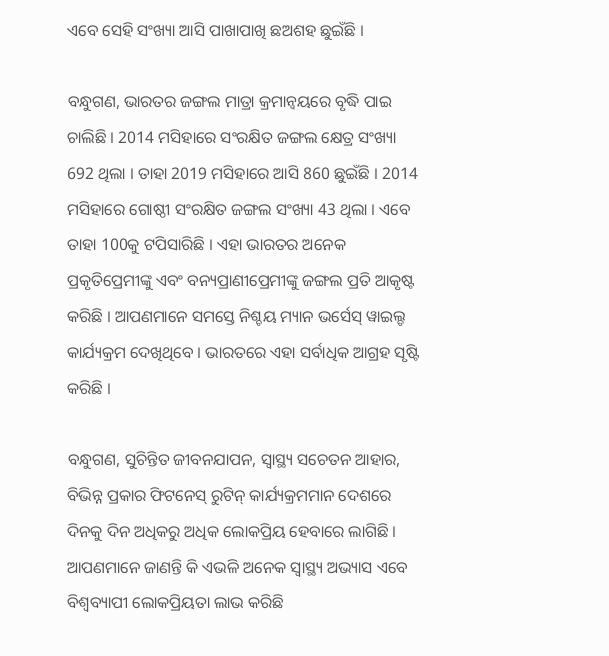ଏବେ ସେହି ସଂଖ୍ୟା ଆସି ପାଖାପାଖି ଛଅଶହ ଛୁଇଁଛି ।

ବନ୍ଧୁଗଣ, ଭାରତର ଜଙ୍ଗଲ ମାତ୍ରା କ୍ରମାନ୍ୱୟରେ ବୃଦ୍ଧି ପାଇ ଚାଲିଛି । 2014 ମସିହାରେ ସଂରକ୍ଷିତ ଜଙ୍ଗଲ କ୍ଷେତ୍ର ସଂଖ୍ୟା 692 ଥିଲା । ତାହା 2019 ମସିହାରେ ଆସି 860 ଛୁଇଁଛି । 2014 ମସିହାରେ ଗୋଷ୍ଠୀ ସଂରକ୍ଷିତ ଜଙ୍ଗଲ ସଂଖ୍ୟା 43 ଥିଲା । ଏବେ ତାହା 100କୁ ଟପିସାରିଛି । ଏହା ଭାରତର ଅନେକ ପ୍ରକୃତିପ୍ରେମୀଙ୍କୁ ଏବଂ ବନ୍ୟପ୍ରାଣୀପ୍ରେମୀଙ୍କୁ ଜଙ୍ଗଲ ପ୍ରତି ଆକୃଷ୍ଟ କରିଛି । ଆପଣମାନେ ସମସ୍ତେ ନିଶ୍ଚୟ ମ୍ୟାନ ଭର୍ସେସ୍‌ ୱାଇଲ୍ଡ କାର୍ଯ୍ୟକ୍ରମ ଦେଖିଥିବେ । ଭାରତରେ ଏହା ସର୍ବାଧିକ ଆଗ୍ରହ ସୃଷ୍ଟି କରିଛି ।

ବନ୍ଧୁଗଣ, ସୁଚିନ୍ତିତ ଜୀବନଯାପନ, ସ୍ୱାସ୍ଥ୍ୟ ସଚେତନ ଆହାର, ବିଭିନ୍ନ ପ୍ରକାର ଫିଟନେସ୍‌ ରୁଟିନ୍‌ କାର୍ଯ୍ୟକ୍ରମମାନ ଦେଶରେ ଦିନକୁ ଦିନ ଅଧିକରୁ ଅଧିକ ଲୋକପ୍ରିୟ ହେବାରେ ଲାଗିଛି । ଆପଣମାନେ ଜାଣନ୍ତି କି ଏଭଳି ଅନେକ ସ୍ୱାସ୍ଥ୍ୟ ଅଭ୍ୟାସ ଏବେ ବିଶ୍ୱବ୍ୟାପୀ ଲୋକପ୍ରିୟତା ଲାଭ କରିଛି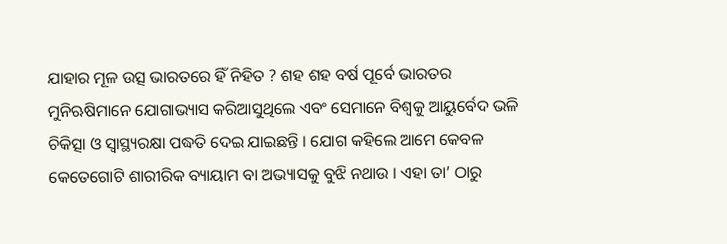ଯାହାର ମୂଳ ଉତ୍ସ ଭାରତରେ ହିଁ ନିହିତ ? ଶହ ଶହ ବର୍ଷ ପୂର୍ବେ ଭାରତର ମୁନିଋଷିମାନେ ଯୋଗାଭ୍ୟାସ କରିଆସୁଥିଲେ ଏବଂ ସେମାନେ ବିଶ୍ୱକୁ ଆୟୁର୍ବେଦ ଭଳି ଚିକିତ୍ସା ଓ ସ୍ୱାସ୍ଥ୍ୟରକ୍ଷା ପଦ୍ଧତି ଦେଇ ଯାଇଛନ୍ତି । ଯୋଗ କହିଲେ ଆମେ କେବଳ କେତେଗୋଟି ଶାରୀରିକ ବ୍ୟାୟାମ ବା ଅଭ୍ୟାସକୁ ବୁଝି ନଥାଉ । ଏହା ତା’ ଠାରୁ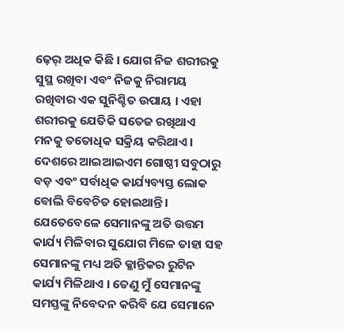ଢ଼େର୍‌ ଅଧିକ କିଛି । ଯୋଗ ନିଜ ଶରୀରକୁ ସୁସ୍ଥ ରଖିବା ଏବଂ ନିଜକୁ ନିରାମୟ ରଖିବାର ଏକ ସୁନିଶ୍ଚିତ ଉପାୟ । ଏହା ଶରୀରକୁ ଯେତିକି ସତେଜ ରଖିଥାଏ ମନକୁ ତତୋଧିକ ସକ୍ରିୟ କରିଥାଏ । ଦେଶରେ ଆଇଆଇଏମ ଗୋଷ୍ଠୀ ସବୁଠାରୁ ବଡ଼ ଏବଂ ସର୍ବାଧିକ କାର୍ଯ୍ୟବ୍ୟସ୍ତ ଲୋକ ବୋଲି ବିବେଚିତ ହୋଇଥାନ୍ତି । ଯେତେବେଳେ ସେମାନଙ୍କୁ ଅତି ଉତ୍ତମ କାର୍ଯ୍ୟ ମିଳିବାର ସୁଯୋଗ ମିଳେ ତାହା ସହ ସେମାନଙ୍କୁ ମଧ୍ୟ ଅତି କ୍ଳାନ୍ତିକର ରୁଟିନ କାର୍ଯ୍ୟ ମିଳିଥାଏ । ତେଣୁ ମୁଁ ସେମାନଙ୍କୁ ସମସ୍ତଙ୍କୁ ନିବେଦନ କରିବି ଯେ ସେମାନେ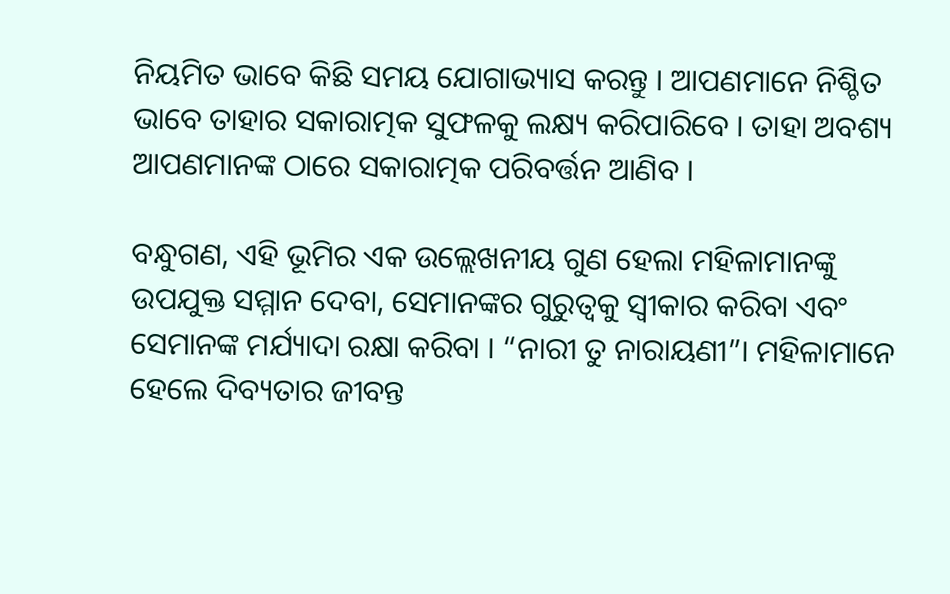ନିୟମିତ ଭାବେ କିଛି ସମୟ ଯୋଗାଭ୍ୟାସ କରନ୍ତୁ । ଆପଣମାନେ ନିଶ୍ଚିତ ଭାବେ ତାହାର ସକାରାତ୍ମକ ସୁଫଳକୁ ଲକ୍ଷ୍ୟ କରିପାରିବେ । ତାହା ଅବଶ୍ୟ ଆପଣମାନଙ୍କ ଠାରେ ସକାରାତ୍ମକ ପରିବର୍ତ୍ତନ ଆଣିବ ।

ବନ୍ଧୁଗଣ, ଏହି ଭୂମିର ଏକ ଉଲ୍ଲେଖନୀୟ ଗୁଣ ହେଲା ମହିଳାମାନଙ୍କୁ ଉପଯୁକ୍ତ ସମ୍ମାନ ଦେବା, ସେମାନଙ୍କର ଗୁରୁତ୍ୱକୁ ସ୍ୱୀକାର କରିବା ଏବଂ ସେମାନଙ୍କ ମର୍ଯ୍ୟାଦା ରକ୍ଷା କରିବା । “ନାରୀ ତୁ ନାରାୟଣୀ”। ମହିଳାମାନେ ହେଲେ ଦିବ୍ୟତାର ଜୀବନ୍ତ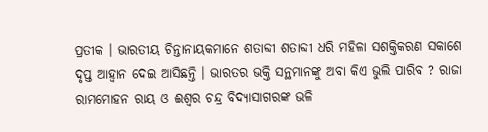ପ୍ରତୀକ । ଭାରତୀୟ ଚିନ୍ତାନାୟକମାନେ ଶତାବ୍ଦୀ ଶତାବ୍ଦୀ ଧରି ମହିଳା ସଶକ୍ତିକରଣ ସକାଶେ ଦୃପ୍ତ ଆହ୍ୱାନ ଦେଇ ଆସିଛନ୍ତି । ଭାରତର ଭକ୍ତି ସନ୍ଥମାନଙ୍କୁ ଅବା କିଏ ଭୁଲି ପାରିବ ? ରାଜା ରାମମୋହନ ରାୟ ଓ ଈଶ୍ୱର ଚନ୍ଦ୍ର ବିଦ୍ୟାସାଗରଙ୍କ ଭଳି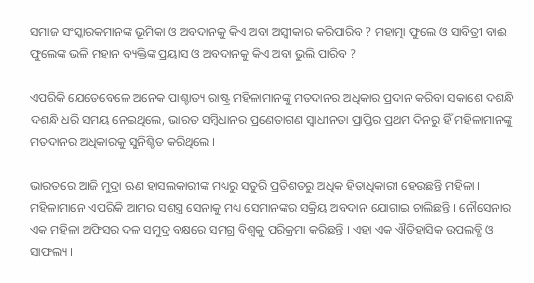ସମାଜ ସଂସ୍କାରକମାନଙ୍କ ଭୂମିକା ଓ ଅବଦାନକୁ କିଏ ଅବା ଅସ୍ୱୀକାର କରିପାରିବ ? ମହାତ୍ମା ଫୁଲେ ଓ ସାବିତ୍ରୀ ବାଈ ଫୁଲେଙ୍କ ଭଳି ମହାନ ବ୍ୟକ୍ତିଙ୍କ ପ୍ରୟାସ ଓ ଅବଦାନକୁ କିଏ ଅବା ଭୁଲି ପାରିବ ?

ଏପରିକି ଯେତେବେଳେ ଅନେକ ପାଶ୍ଚାତ୍ୟ ରାଷ୍ଟ୍ର ମହିଳାମାନଙ୍କୁ ମତଦାନର ଅଧିକାର ପ୍ରଦାନ କରିବା ସକାଶେ ଦଶନ୍ଧି ଦଶନ୍ଧି ଧରି ସମୟ ନେଇଥିଲେ, ଭାରତ ସମ୍ବିଧାନର ପ୍ରଣେତାଗଣ ସ୍ୱାଧୀନତା ପ୍ରାପ୍ତିର ପ୍ରଥମ ଦିନରୁ ହିଁ ମହିଳାମାନଙ୍କୁ ମତଦାନର ଅଧିକାରକୁ ସୁନିଶ୍ଚିତ କରିଥିଲେ ।

ଭାରତରେ ଆଜି ମୁଦ୍ରା ଋଣ ହାସଲକାରୀଙ୍କ ମଧ୍ୟରୁ ସତୁରି ପ୍ରତିଶତରୁ ଅଧିକ ହିତାଧିକାରୀ ହେଉଛନ୍ତି ମହିଳା । ମହିଳାମାନେ ଏପରିକି ଆମର ସଶସ୍ତ୍ର ସେନାକୁ ମଧ୍ୟ ସେମାନଙ୍କର ସକ୍ରିୟ ଅବଦାନ ଯୋଗାଇ ଚାଲିଛନ୍ତି । ନୌସେନାର ଏକ ମହିଳା ଅଫିସର ଦଳ ସମୁଦ୍ର ବକ୍ଷରେ ସମଗ୍ର ବିଶ୍ୱକୁ ପରିକ୍ରମା କରିଛନ୍ତି । ଏହା ଏକ ଐତିହାସିକ ଉପଲବ୍ଧି ଓ ସାଫଲ୍ୟ ।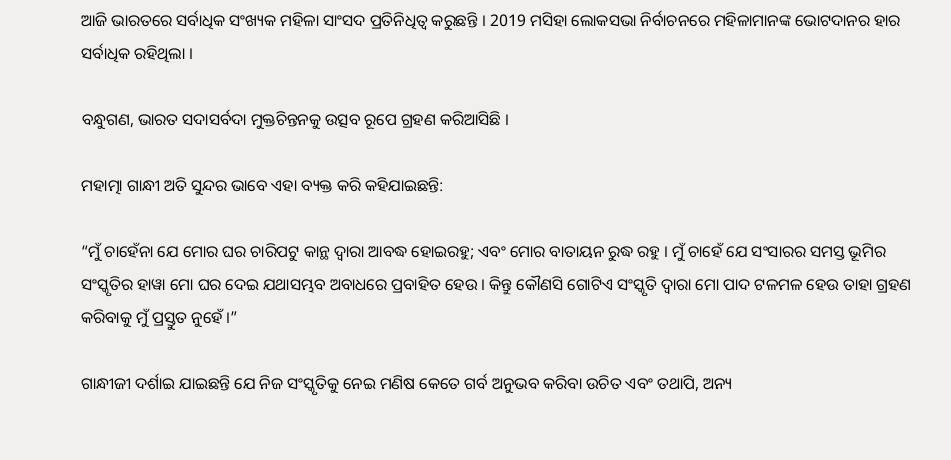ଆଜି ଭାରତରେ ସର୍ବାଧିକ ସଂଖ୍ୟକ ମହିଳା ସାଂସଦ ପ୍ରତିନିଧିତ୍ୱ କରୁଛନ୍ତି । 2019 ମସିହା ଲୋକସଭା ନିର୍ବାଚନରେ ମହିଳାମାନଙ୍କ ଭୋଟଦାନର ହାର ସର୍ବାଧିକ ରହିଥିଲା ।

ବନ୍ଧୁଗଣ, ଭାରତ ସଦାସର୍ବଦା ମୁକ୍ତଚିନ୍ତନକୁ ଉତ୍ସବ ରୂପେ ଗ୍ରହଣ କରିଆସିଛି ।

ମହାତ୍ମା ଗାନ୍ଧୀ ଅତି ସୁନ୍ଦର ଭାବେ ଏହା ବ୍ୟକ୍ତ କରି କହିଯାଇଛନ୍ତି:

“ମୁଁ ଚାହେଁନା ଯେ ମୋର ଘର ଚାରିପଟୁ କାନ୍ଥ ଦ୍ୱାରା ଆବଦ୍ଧ ହୋଇରହୁ; ଏବଂ ମୋର ବାତାୟନ ରୁଦ୍ଧ ରହୁ । ମୁଁ ଚାହେଁ ଯେ ସଂସାରର ସମସ୍ତ ଭୂମିର ସଂସ୍କୃତିର ହାୱା ମୋ ଘର ଦେଇ ଯଥାସମ୍ଭବ ଅବାଧରେ ପ୍ରବାହିତ ହେଉ । କିନ୍ତୁ କୌଣସି ଗୋଟିଏ ସଂସ୍କୃତି ଦ୍ୱାରା ମୋ ପାଦ ଟଳମଳ ହେଉ ତାହା ଗ୍ରହଣ କରିବାକୁ ମୁଁ ପ୍ରସ୍ତୁତ ନୁହେଁ ।”

ଗାନ୍ଧୀଜୀ ଦର୍ଶାଇ ଯାଇଛନ୍ତି ଯେ ନିଜ ସଂସ୍କୃତିକୁ ନେଇ ମଣିଷ କେତେ ଗର୍ବ ଅନୁଭବ କରିବା ଉଚିତ ଏବଂ ତଥାପି, ଅନ୍ୟ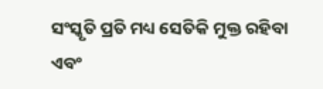ସଂସ୍କୃତି ପ୍ରତି ମଧ୍ୟ ସେତିକି ମୁକ୍ତ ରହିବା ଏବଂ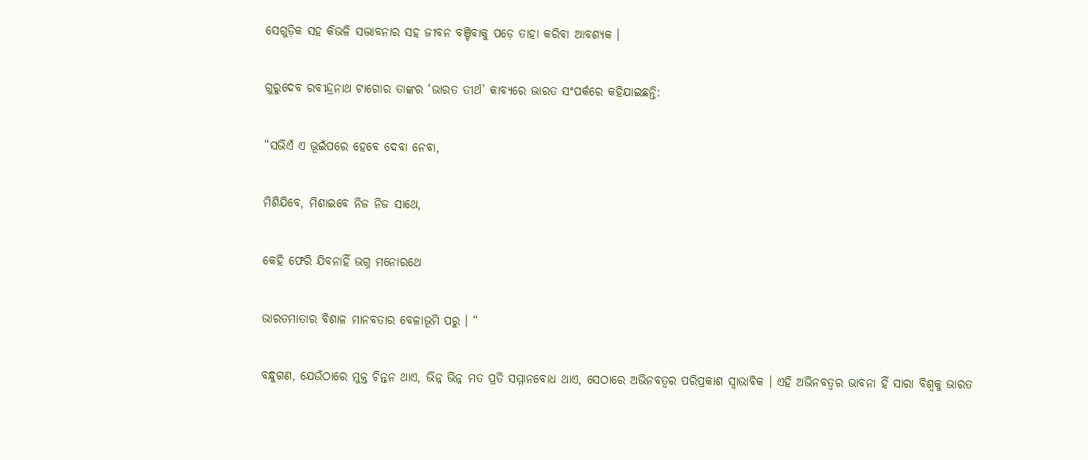ସେଗୁଡ଼ିକ ସହ କିଭଳି ସଦ୍ଭାବନାର ସହ ଜୀବନ ବଞ୍ଚିବାକୁ ପଡ଼େ ତାହା କରିବା ଆବଶ୍ୟକ ।

ଗୁରୁଦେବ ରବୀନ୍ଦ୍ରନାଥ ଟାଗୋର ତାଙ୍କର ‘ଭାରତ ତୀର୍ଥ’ କାବ୍ୟରେ ଭାରତ ସଂପର୍କରେ କହିଯାଇଛନ୍ତି:

“ସଭିଏଁ ଏ ଭୂଇଁପରେ ହେବେ ଦେବା ନେବା,

ମିଶିଯିବେ, ମିଶାଇବେ ନିଜ ନିଜ ସାଥେ,

କେହି ଫେରି ଯିବନାହିଁ ଭଗ୍ନ ମନୋରଥେ

ଭାରତମାତାର ବିଶାଳ ମାନବତାର ବେଳାଭୂମି ପରୁ । “

ବନ୍ଧୁଗଣ, ଯେଉଁଠାରେ ମୁକ୍ତ ଚିନ୍ତନ ଥାଏ, ଭିନ୍ନ ଭିନ୍ନ ମତ ପ୍ରତି ସମ୍ମାନବୋଧ ଥାଏ, ସେଠାରେ ଅଭିନବତ୍ୱର ପରିପ୍ରକାଶ ସ୍ୱାଭାବିକ । ଏହି ଅଭିନବତ୍ୱର ଭାବନା ହିଁ ସାରା ବିଶ୍ୱକୁ ଭାରତ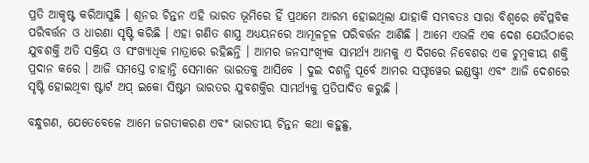ପ୍ରତି ଆକୃଷ୍ଟ କରିଆସୁଛି । ଶୂନର ଚିନ୍ତନ ଏହି ଭାରତ ଭୂମିରେ ହିଁ ପ୍ରଥମେ ଆରମ୍ଭ ହୋଇଥିଲା ଯାହାକି ସମ୍ଭବତଃ ସାରା ବିଶ୍ୱରେ ବୈପ୍ଳବିକ ପରିବର୍ତ୍ତନ ଓ ଧାରଣା ସୃଷ୍ଟି କରିଛି । ଏହା ଗଣିତ ଶାସ୍ତ୍ର ଅଧ୍ୟୟନରେ ଆମୂଳଚୂଳ ପରିବର୍ତ୍ତନ ଆଣିଛି । ଆମେ ଏଭଳି ଏକ ଦେଶ ଯେଉଁଠାରେ ଯୁବଶକ୍ତି ଅତି ସକ୍ରିୟ ଓ ସଂଖ୍ୟାଧିକ ମାତ୍ରାରେ ରହିଛନ୍ତି । ଆମର ଜନସାଂଖ୍ୟିକ ସାମର୍ଥ୍ୟ ଆମକୁ ଏ ଦିଗରେ ନିବେଶର ଏକ ଚୁମ୍ବକୀୟ ଶକ୍ତି ପ୍ରଦାନ କରେ । ଆଜି ସମସ୍ତେ ଚାହାନ୍ତି ସେମାନେ ଭାରତକୁ ଆସିବେ । ଦୁଇ ଦଶନ୍ଧି ପୂର୍ବେ ଆମର ସଫ୍ଟୱେର ଇଣ୍ଡଷ୍ଟ୍ରୀ ଏବଂ ଆଜି ଦେଶରେ ସୃଷ୍ଟି ହୋଇଥିବା ଷ୍ଟାର୍ଟ ଅପ୍‌ ଇକୋ ସିଷ୍ଟମ ଭାରତର ଯୁବଶକ୍ତିର ସାମର୍ଥ୍ୟକୁ ପ୍ରତିପାଦିତ କରୁଛି ।

ବନ୍ଧୁଗଣ, ଯେତେବେଳେ ଆମେ ଜଗତୀକରଣ ଏବଂ ଭାରତୀୟ ଚିନ୍ତନ କଥା କହୁଛୁ,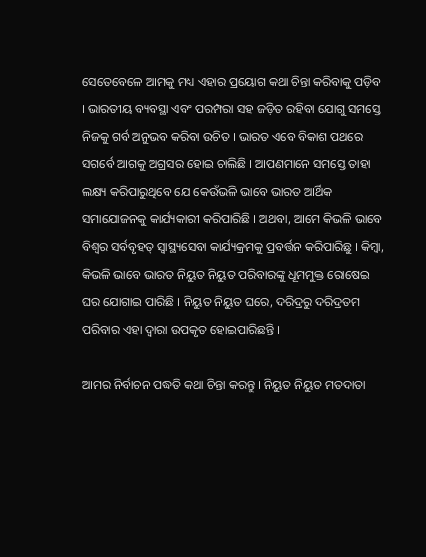ସେତେବେଳେ ଆମକୁ ମଧ୍ୟ ଏହାର ପ୍ରୟୋଗ କଥା ଚିନ୍ତା କରିବାକୁ ପଡ଼ିବ । ଭାରତୀୟ ବ୍ୟବସ୍ଥା ଏବଂ ପରମ୍ପରା ସହ ଜଡ଼ିତ ରହିବା ଯୋଗୁ ସମସ୍ତେ ନିଜକୁ ଗର୍ବ ଅନୁଭବ କରିବା ଉଚିତ । ଭାରତ ଏବେ ବିକାଶ ପଥରେ ସଗର୍ବେ ଆଗକୁ ଅଗ୍ରସର ହୋଇ ଚାଲିଛି । ଆପଣମାନେ ସମସ୍ତେ ତାହା ଲକ୍ଷ୍ୟ କରିପାରୁଥିବେ ଯେ କେଉଁଭଳି ଭାବେ ଭାରତ ଆର୍ଥିକ ସମାଯୋଜନକୁ କାର୍ଯ୍ୟକାରୀ କରିପାରିଛି । ଅଥବା, ଆମେ କିଭଳି ଭାବେ ବିଶ୍ୱର ସର୍ବବୃହତ୍‌ ସ୍ୱାସ୍ଥ୍ୟସେବା କାର୍ଯ୍ୟକ୍ରମକୁ ପ୍ରବର୍ତ୍ତନ କରିପାରିଛୁ । କିମ୍ବା, କିଭଳି ଭାବେ ଭାରତ ନିୟୁତ ନିୟୁତ ପରିବାରଙ୍କୁ ଧୂମମୁକ୍ତ ରୋଷେଇ ଘର ଯୋଗାଇ ପାରିଛି । ନିୟୁତ ନିୟୁତ ଘରେ, ଦରିଦ୍ରରୁ ଦରିଦ୍ରତମ ପରିବାର ଏହା ଦ୍ୱାରା ଉପକୃତ ହୋଇପାରିଛନ୍ତି ।

ଆମର ନିର୍ବାଚନ ପଦ୍ଧତି କଥା ଚିନ୍ତା କରନ୍ତୁ । ନିୟୁତ ନିୟୁତ ମତଦାତା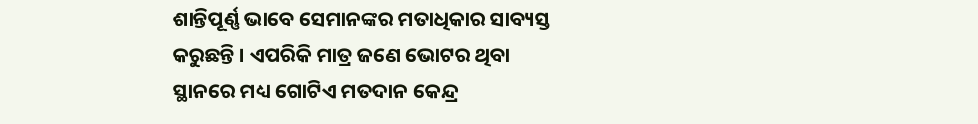ଶାନ୍ତିପୂର୍ଣ୍ଣ ଭାବେ ସେମାନଙ୍କର ମତାଧିକାର ସାବ୍ୟସ୍ତ କରୁଛନ୍ତି । ଏପରିକି ମାତ୍ର ଜଣେ ଭୋଟର ଥିବା ସ୍ଥାନରେ ମଧ୍ୟ ଗୋଟିଏ ମତଦାନ କେନ୍ଦ୍ର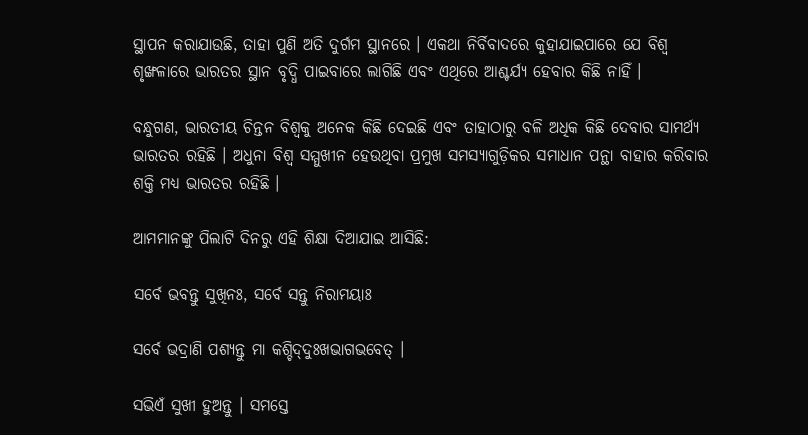ସ୍ଥାପନ କରାଯାଉଛି, ତାହା ପୁଣି ଅତି ଦୁର୍ଗମ ସ୍ଥାନରେ । ଏକଥା ନିର୍ବିବାଦରେ କୁହାଯାଇପାରେ ଯେ ବିଶ୍ୱ ଶୃଙ୍ଖଳାରେ ଭାରତର ସ୍ଥାନ ବୃଦ୍ଧି ପାଇବାରେ ଲାଗିଛି ଏବଂ ଏଥିରେ ଆଶ୍ଚର୍ଯ୍ୟ ହେବାର କିଛି ନାହିଁ ।

ବନ୍ଧୁଗଣ, ଭାରତୀୟ ଚିନ୍ତନ ବିଶ୍ୱକୁ ଅନେକ କିଛି ଦେଇଛି ଏବଂ ତାହାଠାରୁ ବଳି ଅଧିକ କିଛି ଦେବାର ସାମର୍ଥ୍ୟ ଭାରତର ରହିଛି । ଅଧୁନା ବିଶ୍ୱ ସମ୍ମୁଖୀନ ହେଉଥିବା ପ୍ରମୁଖ ସମସ୍ୟାଗୁଡ଼ିକର ସମାଧାନ ପନ୍ଥା ବାହାର କରିବାର ଶକ୍ତି ମଧ୍ୟ ଭାରତର ରହିଛି ।

ଆମମାନଙ୍କୁ ପିଲାଟି ଦିନରୁ ଏହି ଶିକ୍ଷା ଦିଆଯାଇ ଆସିଛି:

ସର୍ବେ ଭବନ୍ତୁ ସୁଖିନଃ, ସର୍ବେ ସନ୍ତୁ ନିରାମୟାଃ

ସର୍ବେ ଭଦ୍ରାଣି ପଶ୍ୟନ୍ତୁ ମା କଶ୍ଚିଦ୍‌ଦୁଃଖଭାଗଭବେତ୍‌ ।

ସଭିଏଁ ସୁଖୀ ହୁଅନ୍ତୁ । ସମସ୍ତେ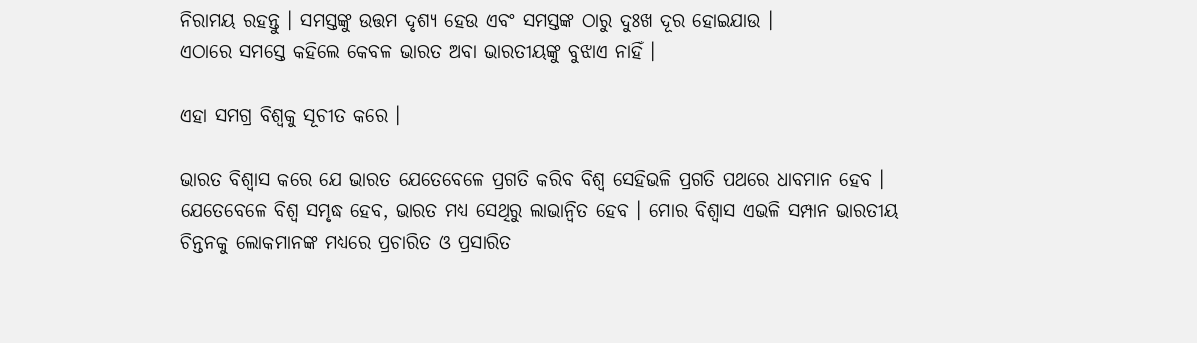ନିରାମୟ ରହନ୍ତୁ । ସମସ୍ତଙ୍କୁ ଉତ୍ତମ ଦୃଶ୍ୟ ହେଉ ଏବଂ ସମସ୍ତଙ୍କ ଠାରୁ ଦୁଃଖ ଦୂର ହୋଇଯାଉ ।
ଏଠାରେ ସମସ୍ତେ କହିଲେ କେବଳ ଭାରତ ଅବା ଭାରତୀୟଙ୍କୁ ବୁଝାଏ ନାହିଁ ।

ଏହା ସମଗ୍ର ବିଶ୍ୱକୁ ସୂଚୀତ କରେ ।

ଭାରତ ବିଶ୍ୱାସ କରେ ଯେ ଭାରତ ଯେତେବେଳେ ପ୍ରଗତି କରିବ ବିଶ୍ୱ ସେହିଭଳି ପ୍ରଗତି ପଥରେ ଧାବମାନ ହେବ । ଯେତେବେଳେ ବିଶ୍ୱ ସମୃଦ୍ଧ ହେବ, ଭାରତ ମଧ୍ୟ ସେଥିରୁ ଲାଭାନ୍ୱିତ ହେବ । ମୋର ବିଶ୍ୱାସ ଏଭଳି ସମ୍ପାନ ଭାରତୀୟ ଚିନ୍ତନକୁ ଲୋକମାନଙ୍କ ମଧ୍ୟରେ ପ୍ରଚାରିତ ଓ ପ୍ରସାରିତ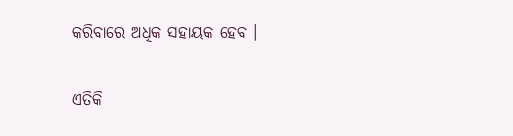କରିବାରେ ଅଧିକ ସହାୟକ ହେବ ।

ଏତିକି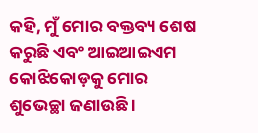କହି, ମୁଁ ମୋର ବକ୍ତବ୍ୟ ଶେଷ କରୁଛି ଏବଂ ଆଇଆଇଏମ କୋଝିକୋଡ଼କୁ ମୋର ଶୁଭେଚ୍ଛା ଜଣାଉଛି ।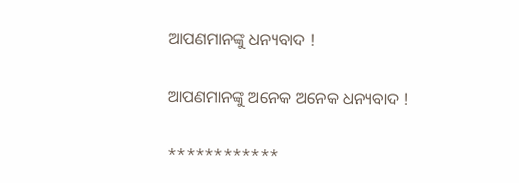ଆପଣମାନଙ୍କୁ ଧନ୍ୟବାଦ !

ଆପଣମାନଙ୍କୁ ଅନେକ ଅନେକ ଧନ୍ୟବାଦ !

************